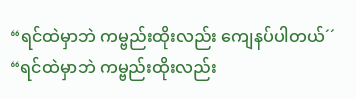“ရင်ထဲမှာဘဲ ကမ္ဗည်းထိုးလည်း ကျေနပ်ပါတယ်´´
“ရင်ထဲမှာဘဲ ကမ္ဗည်းထိုးလည်း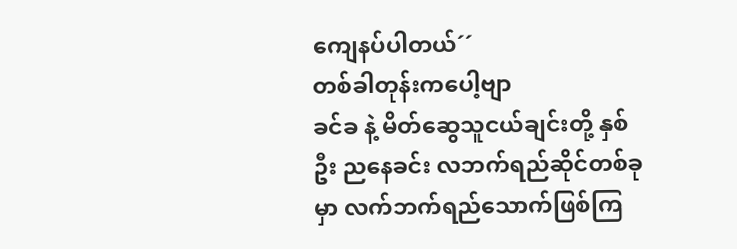ကျေနပ်ပါတယ်´´
တစ်ခါတုန်းကပေါ့ဗျာ
ခင်ခ နဲ့ မိတ်ဆွေသူငယ်ချင်းတို့ နှစ်ဦး ညနေခင်း လဘက်ရည်ဆိုင်တစ်ခုမှာ လက်ဘက်ရည်သောက်ဖြစ်ကြ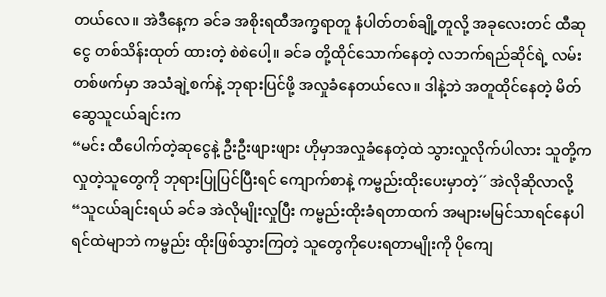တယ်လေ။ အဲဒီနေ့က ခင်ခ အစိုးရထီအက္ခရာတူ နံပါတ်တစ်ချို့တူလို့ အခုလေးတင် ထီဆုငွေ တစ်သိန်းထုတ် ထားတဲ့ စဲစဲပေါ့။ ခင်ခ တို့ထိုင်သောက်နေတဲ့ လဘက်ရည်ဆိုင်ရဲ့ လမ်းတစ်ဖက်မှာ အသံချဲ့စက်နဲ့ ဘုရားပြင်ဖို့ အလှုခံနေတယ်လေ။ ဒါနဲ့ဘဲ အတူထိုင်နေတဲ့ မိတ်ဆွေသူငယ်ချင်းက
“မင်း ထီပေါက်တဲ့ဆုငွေနဲ့ ဦးဦးဖျားဖျား ဟိုမှာအလှုခံနေတဲ့ထဲ သွားလှုလိုက်ပါလား သူတို့က လှုတဲ့သူတွေကို ဘုရားပြုပြင်ပြီးရင် ကျောက်စာနဲ့ ကမ္ဗည်းထိုးပေးမှာတဲ့´´ အဲလိုဆိုလာလို့
“သူငယ်ချင်းရယ် ခင်ခ အဲလိုမျိုးလှုပြီး ကမ္ဗည်းထိုးခံရတာထက် အများမမြင်သာရင်နေပါ ရင်ထဲမျာဘဲ ကမ္ဗည်း ထိုးဖြစ်သွားကြတဲ့ သူတွေကိုပေးရတာမျိုးကို ပိုကျေ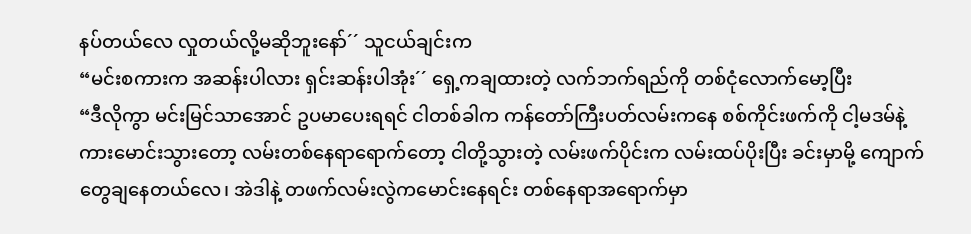နပ်တယ်လေ လှုတယ်လို့မဆိုဘူးနော်´´ သူငယ်ချင်းက
“မင်းစကားက အဆန်းပါလား ရှင်းဆန်းပါအုံး´´ ရှေ့ကချထားတဲ့ လက်ဘက်ရည်ကို တစ်ငုံလောက်မော့ပြီး
“ဒီလိုကွာ မင်းမြင်သာအောင် ဥပမာပေးရရင် ငါတစ်ခါက ကန်တော်ကြီးပတ်လမ်းကနေ စစ်ကိုင်းဖက်ကို ငါ့မဒမ်နဲ့ ကားမောင်းသွားတော့ လမ်းတစ်နေရာရောက်တော့ ငါတို့သွားတဲ့ လမ်းဖက်ပိုင်းက လမ်းထပ်ပိုးပြီး ခင်းမှာမို့ ကျောက်တွေချနေတယ်လေ၊ အဲဒါနဲ့ တဖက်လမ်းလွဲကမောင်းနေရင်း တစ်နေရာအရောက်မှာ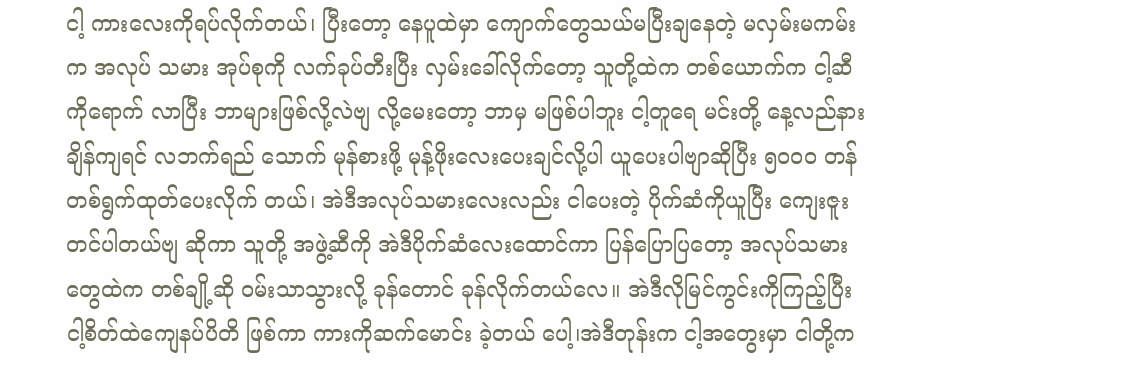ငါ့ ကားလေးကိုရပ်လိုက်တယ်၊ ပြီးတော့ နေပူထဲမှာ ကျောက်တွေသယ်မပြီးချနေတဲ့ မလှမ်းမကမ်းက အလုပ် သမား အုပ်စုကို လက်ခုပ်တီးပြီး လှမ်းခေါ်လိုက်တော့ သူတို့ထဲက တစ်ယောက်က ငါ့ဆီကိုရောက် လာပြီး ဘာများဖြစ်လို့လဲဗျ လို့မေးတော့ ဘာမှ မဖြစ်ပါဘူး ငါ့တူရေ မင်းတို့ နေ့လည်နားချိန်ကျရင် လဘက်ရည် သောက် မုန်စားဖို့ မုန့်ဖိုးလေးပေးချင်လို့ပါ ယူပေးပါဗျာဆိုပြီး ၅၀၀ဝ တန်တစ်ရွက်ထုတ်ပေးလိုက် တယ်၊ အဲဒီအလုပ်သမားလေးလည်း ငါပေးတဲ့ ပိုက်ဆံကိုယူပြီး ကျေးဇူးတင်ပါတယ်ဗျ ဆိုကာ သူတို့ အဖွဲ့ဆီကို အဲဒီပိုက်ဆံလေးထောင်ကာ ပြန်ပြောပြတော့ အလုပ်သမားတွေထဲက တစ်ချို့ဆို ဝမ်းသာသွားလို့ ခုန်တောင် ခုန်လိုက်တယ်လေ။ အဲဒီလိုမြင်ကွင်းကိုကြည့်ပြီး ငါ့စိတ်ထဲကျေနပ်ပိတိ ဖြစ်ကာ ကားကိုဆက်မောင်း ခဲ့တယ် ပေါ့၊အဲဒီတုန်းက ငါ့အတွေးမှာ ငါတို့က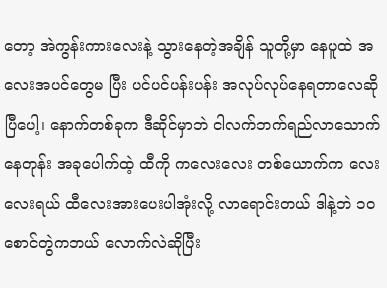တော့ အဲကွန်းကားလေးနဲ့ သွားနေတဲ့အချိန် သူတို့မှာ နေပူထဲ အလေးအပင်တွေမ ပြီး ပင်ပင်ပန်းပန်း အလုပ်လုပ်နေရတာလေဆိုပြီပေါ့၊ နောက်တစ်ခုက ဒီဆိုင်မှာဘဲ ငါလက်ဘက်ရည်လာသောက်နေတုန်း အခုပေါက်ထဲ့ ထီကို ကလေးလေး တစ်ယောက်က လေးလေးရယ် ထီလေးအားပေးပါအုံးလို့ လာရောင်းတယ် ဒါနဲ့ဘဲ ၁ဝ စောင်တွဲကဘယ် လောက်လဲဆိုပြီး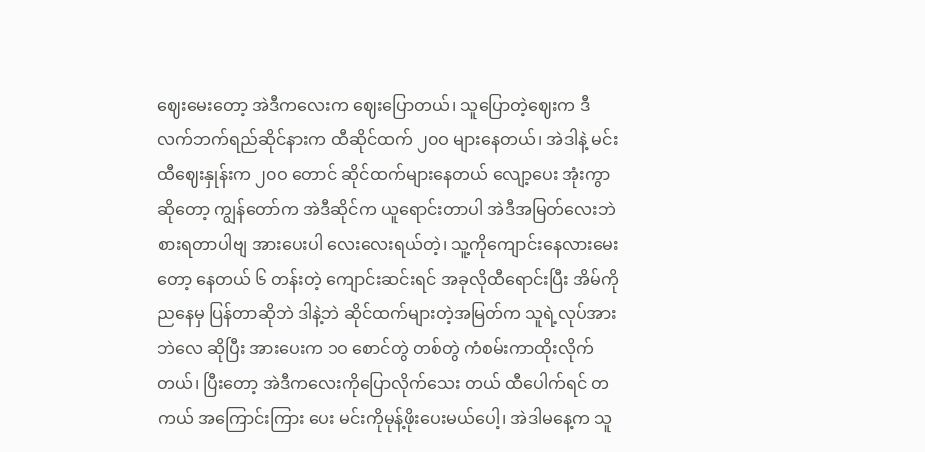ဈေးမေးတော့ အဲဒီကလေးက ဈေးပြောတယ်၊ သူပြောတဲ့ဈေးက ဒီလက်ဘက်ရည်ဆိုင်နားက ထီဆိုင်ထက် ၂၀ဝ များနေတယ်၊ အဲဒါနဲ့ မင်း ထီဈေးနှုန်းက ၂၀ဝ တောင် ဆိုင်ထက်များနေတယ် လျော့ပေး အုံးကွာဆိုတော့ ကျွန်တော်က အဲဒီဆိုင်က ယူရောင်းတာပါ အဲဒီအမြတ်လေးဘဲ စားရတာပါဗျ အားပေးပါ လေးလေးရယ်တဲ့၊ သူ့ကိုကျောင်းနေလားမေးတော့ နေတယ် ၆ တန်းတဲ့ ကျောင်းဆင်းရင် အခုလိုထီရောင်းပြီး အိမ်ကို ညနေမှ ပြန်တာဆိုဘဲ ဒါနဲ့ဘဲ ဆိုင်ထက်များတဲ့အမြတ်က သူရဲ့လုပ်အားဘဲလေ ဆိုပြီး အားပေးက ၁ဝ စောင်တွဲ တစ်တွဲ ကံစမ်းကာထိုးလိုက်တယ်၊ ပြီးတော့ အဲဒီကလေးကိုပြောလိုက်သေး တယ် ထီပေါက်ရင် တကယ် အကြောင်းကြား ပေး မင်းကိုမုန့်ဖိုးပေးမယ်ပေါ့၊ အဲဒါမနေ့က သူ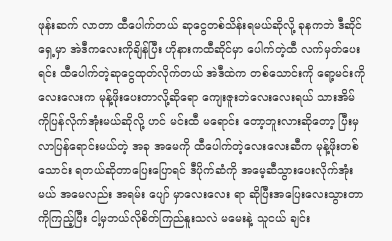ဖုန်းဆက် လာတာ ထီပေါက်တယ် ဆုငွေတစ်သိန်းရမယ်ဆိုလို့ ခုနကဘဲ ဒီဆိုင်ရှေ့မှာ အဲဒီကလေးကိုချိန်ပြီး ဟိုနားကထီဆိုင်မှာ ပေါက်တဲ့ထီ လက်မှတ်ပေးရင်း ထီပေါက်တဲ့ဆုငွေထုတ်လိုက်တယ် အဲဒီထဲက တစ်သောင်းကို ရော့မင်းကို လေးလေးက မုန့်ဖိုးပေးတာလို့ဆိုရော ကျေးဇူးဘဲလေးလေးရယ် သားအိမ်ကိုပြန်လိုက်အုံးမယ်ဆိုလို့ ဟင် မင်းထီ မရောင်း တော့ဘူးလားဆိုတော့ ပြီးမှလာပြန်ရောင်းမယ်တဲ့ အခု အမေကို ထီပေါက်တဲ့လေးလေးဆီက မုန့်ဖိုးတစ်သောင်း ရတယ်ဆိုတာပြေးပြောရင် ဒီပိုက်ဆံကို အမေ့ဆီသွားပေးလိုက်အုံးမယ် အမေလည်း အရမ်း ပျော် မှာလေးလေး ရာ ဆိုပြီးအပြေးလေးသွားတာကိုကြည့်ပြီး ငါ့မှဘယ်လိုစိတ်ကြည်နူးသလဲ မမေးနဲ့ သူငယ် ချင်း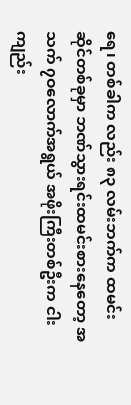ရေ၊ တစ်ခါက လည်း ၈၃ လမ်းဘက်က ထမင်းဆိုင်တစ်ခုမှာ ဘဏ်သွားရင်းထမင်းစားနေတော့ အသက် ၇ဝလောက်အရွယ် အဖိုးကြီးတစ်ဦးက ငါးကျည်း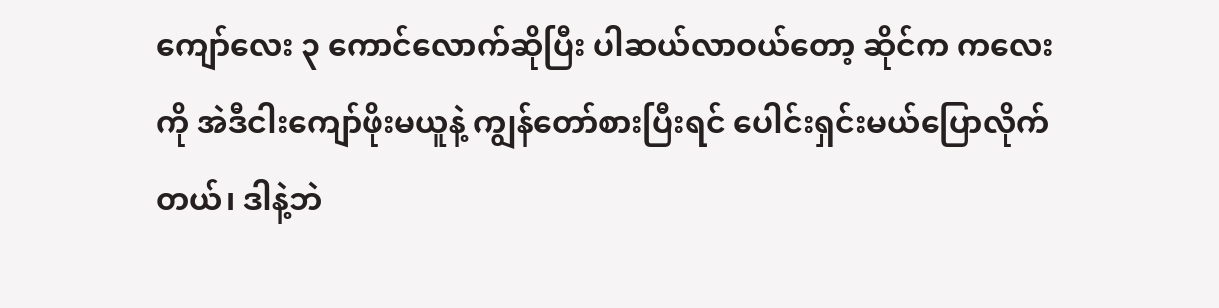ကျော်လေး ၃ ကောင်လောက်ဆိုပြီး ပါဆယ်လာဝယ်တော့ ဆိုင်က ကလေးကို အဲဒီငါးကျော်ဖိုးမယူနဲ့ ကျွန်တော်စားပြီးရင် ပေါင်းရှင်းမယ်ပြောလိုက်တယ်၊ ဒါနဲ့ဘဲ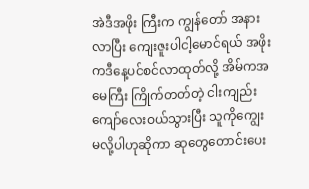အဲဒီအဖိုး ကြီးက ကျွန်တော် အနားလာပြီး ကျေးဇူးပါငါ့မောင်ရယ် အဖိုးကဒီနေ့ပင်စင်လာထုတ်လို့ အိမ်ကအမေကြီး ကြိုက်တတ်တဲ့ ငါးကျည်းကျော်လေးဝယ်သွားပြီး သူကိုကျွေးမလို့ပါဟုဆိုကာ ဆုတွေတောင်းပေး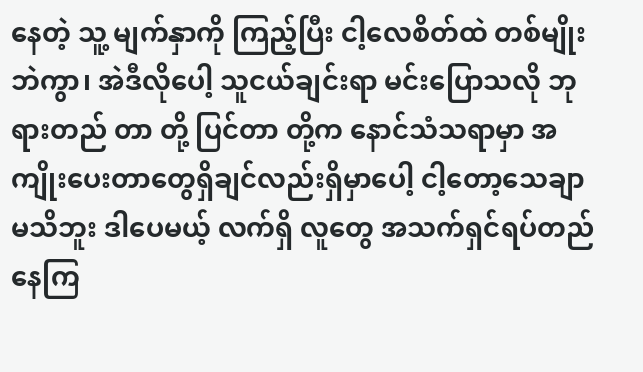နေတဲ့ သူ့ မျက်နှာကို ကြည့်ပြီး ငါ့လေစိတ်ထဲ တစ်မျိုးဘဲကွာ၊ အဲဒီလိုပေါ့ သူငယ်ချင်းရာ မင်းပြောသလို ဘုရားတည် တာ တို့ ပြင်တာ တို့က နောင်သံသရာမှာ အကျိုးပေးတာတွေရှိချင်လည်းရှိမှာပေါ့ ငါ့တော့သေချာမသိဘူး ဒါပေမယ့် လက်ရှိ လူတွေ အသက်ရှင်ရပ်တည်နေကြ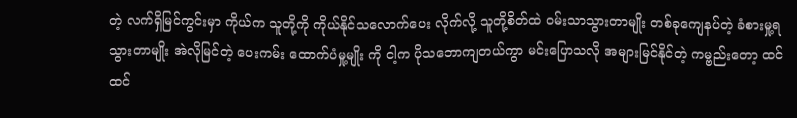တဲ့ လက်ရှိမြင်ကွင်းမှာ ကိုယ်က သူတို့ကို ကိုယ်နိုင်သလောက်ပေး လိုက်လို့ သူတို့စိတ်ထဲ ဝမ်းသာသွားတာမျိုး တစ်ခုကျေနပ်တဲ့ ခံစားမှု့ရသွားတာမျိုး အဲလိုမြင်တဲ့ ပေးကမ်း ထောက်ပံမှု့မျိုး ကို ငါ့က ပိုသဘောကျတယ်ကွာ မင်းပြောသလို အများမြင်နိုင်တဲ့ ကမ္ဗည်းတော့ ထင်ထင်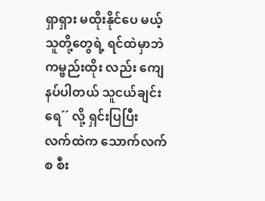ရှာရှား မထိုးနိုင်ပေ မယ့် သူတို့တွေရဲ့ ရင်ထဲမှာဘဲ ကမ္ဗည်းထိုး လည်း ကျေနပ်ပါတယ် သူငယ်ချင်းရေ´´ လို့ ရှင်းပြပြီး လက်ထဲက သောက်လက်စ စီး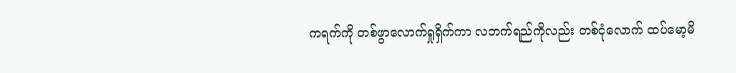ကရက်ကို တစ်ဖွာလောက်ရှုရှိက်ကာ လဘက်ရည်ကိုလည်း တစ်ငုံလောက် ထပ်မော့မိ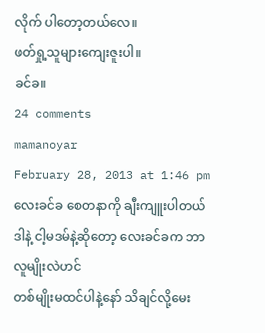လိုက် ပါတော့တယ်လေ။
ဖတ်ရှု့သူများကျေးဇူးပါ။
ခင်ခ။
24 comments
mamanoyar
February 28, 2013 at 1:46 pm
လေးခင်ခ စေတနာကို ချီးကျူးပါတယ်
ဒါနဲ့ ငါ့မဒမ်နဲ့ဆိုတော့ လေးခင်ခက ဘာလူမျိုးလဲဟင်
တစ်မျိုးမထင်ပါနဲ့နော် သိချင်လို့မေး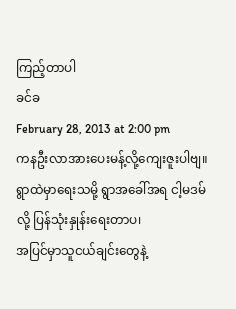ကြည့်တာပါ
ခင်ခ
February 28, 2013 at 2:00 pm
ကနဦးလာအားပေးမန့်လို့ကျေးဇူးပါဗျ။
ရွာထဲမှာရေးသမို့ ရွာအခေါ်အရ ငါ့မဒမ်လို့ ပြန်သုံးနှုန်းရေးတာပ၊
အပြင်မှာသူငယ်ချင်းတွေနဲ့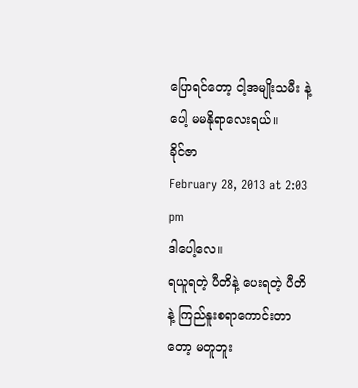ပြောရင်တော့ ငါ့အမျိုးသမီး နဲ့ ပေါ့ မမနိုရာလေးရယ်။
ခိုင်ဇာ
February 28, 2013 at 2:03 pm
ဒါပေါ့လေ။
ရယူရတဲ့ ပီတိနဲ့ ပေးရတဲ့ ပီတိနဲ့ ကြည်နူးစရာကောင်းတာတော့ မတူဘူး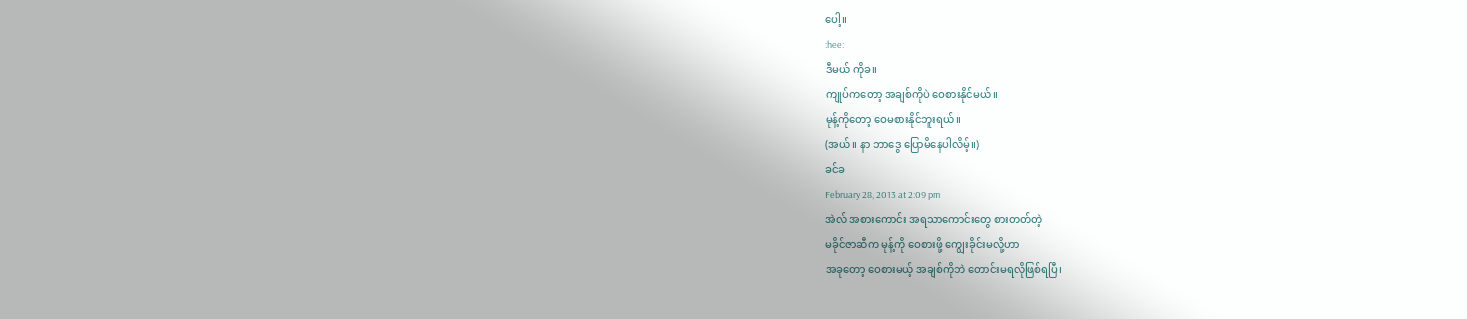ပေါ့။
:hee:
ဒီမယ် ကိုခ။
ကျုပ်ကတော့ အချစ်ကိုပဲ ဝေစားနိုင်မယ်။
မုန့်ကိုတော့ ဝေမစားနိုင်ဘူးရယ်။
(အယ်။ နာ ဘာဒွေ ပြောမိနေပါလိမ့်။)
ခင်ခ
February 28, 2013 at 2:09 pm
အဲလ် အစားကောင်း အရသာကောင်းတွေ စားတတ်တဲ့
မခိုင်ဇာဆီက မုန့်ကို ဝေစားဖို့ ကျွေးခိုင်းမလို့ဟာ
အခုတော့ ဝေစားမယ့် အချစ်ကိုဘဲ တောင်းမရလိုဖြစ်ရပြီ၊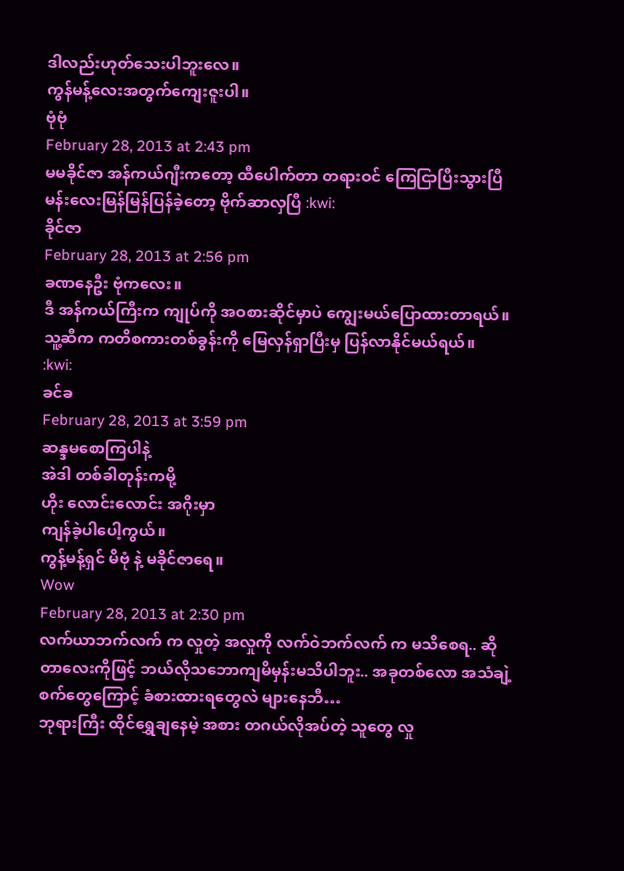ဒါလည်းဟုတ်သေးပါဘူးလေ။
ကွန်မန့်လေးအတွက်ကျေးဇူးပါ။
ဗုံဗုံ
February 28, 2013 at 2:43 pm
မမခိုင်ဇာ အန်ကယ်ဂျီးကတော့ ထီပေါက်တာ တရားဝင် ကြေငြာပြီးသွားပြီ မန်းလေးမြန်မြန်ပြန်ခဲ့တော့ ဗိုက်ဆာလှပြီ :kwi:
ခိုင်ဇာ
February 28, 2013 at 2:56 pm
ခဏနေဦး ဗုံကလေး။
ဒီ အန်ကယ်ကြီးက ကျုပ်ကို အဝစားဆိုင်မှာပဲ ကျွေးမယ်ပြောထားတာရယ်။
သူ့ဆီက ကတိစကားတစ်ခွန်းကို မြေလှန်ရှာပြီးမှ ပြန်လာနိုင်မယ်ရယ်။
:kwi:
ခင်ခ
February 28, 2013 at 3:59 pm
ဆန္ဒမစောကြပါနဲ့
အဲဒါ တစ်ခါတုန်းကမို့
ဟိုး လောင်းလောင်း အဂိုးမှာ
ကျန်ခဲ့ပါပေါ့ကွယ်။
ကွန့်မန့်ရှင် မိဗုံ နဲ့ မခိုင်ဇာရေ။
Wow
February 28, 2013 at 2:30 pm
လက်ယာဘက်လက် က လှုတဲ့ အလှုကို လက်ဝဲဘက်လက် က မသိစေရ.. ဆိုတာလေးကိုဖြင့် ဘယ်လိုသဘောကျမိမှန်းမသိပါဘူး.. အခုတစ်လော အသံချဲ့စက်တွေကြောင့် ခံစားထားရတွေလဲ များနေဘီ…
ဘုရားကြီး ထိုင်ရွှေချနေမဲ့ အစား တဂယ်လိုအပ်တဲ့ သူတွေ လှု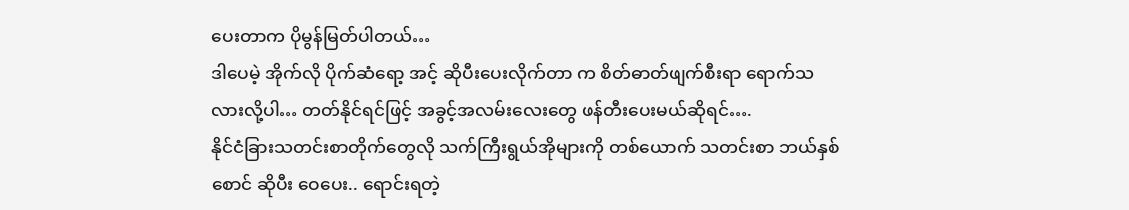ပေးတာက ပိုမွန်မြတ်ပါတယ်…
ဒါပေမဲ့ အိုက်လို ပိုက်ဆံရော့ အင့် ဆိုပီးပေးလိုက်တာ က စိတ်ဓာတ်ဖျက်စီးရာ ရောက်သလားလို့ပါ… တတ်နိုင်ရင်ဖြင့် အခွင့်အလမ်းလေးတွေ ဖန်တီးပေးမယ်ဆိုရင်….
နိုင်ငံခြားသတင်းစာတိုက်တွေလို သက်ကြီးရွယ်အိုများကို တစ်ယောက် သတင်းစာ ဘယ်နှစ်စောင် ဆိုပီး ဝေပေး.. ရောင်းရတဲ့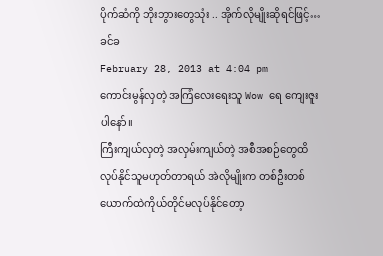ပိုက်ဆံကို ဘိုးဘွားတွေသုံး .. အိုက်လိုမျိုးဆိုရင်ဖြင့်…
ခင်ခ
February 28, 2013 at 4:04 pm
ကောင်းမွန်လှတဲ့ အကြံလေးရေးသူ Wow ရေ ကျေးဇူးပါနော်။
ကြီးကျယ်လှတဲ့ အလှမ်းကျယ်တဲ့ အစီအစဉ်တွေထိ လုပ်နိုင်သူမဟုတ်တာရယ် အဲလိုမျိုးက တစ်ဦးတစ်ယောက်ထဲကိုယ်တိုင်မလုပ်နိုင်တော့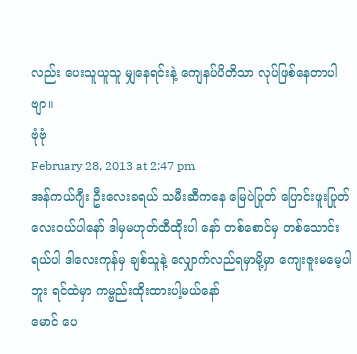လည်း ပေးသူယူသူ မျှနေရင်းနဲ့ ကျေနပ်ပိတိသာ လုပ်ဖြစ်နေတာပါဗျာ။
ဗုံဗုံ
February 28, 2013 at 2:47 pm
အန်ကယ်ဂျီး ဦးလေးခရယ် သမီးဆီကနေ မြေပဲပြုတ် ပြောင်းဖူးပြုတ် လေးဝယ်ပါနော် ဒါမှမဟုတ်ထီထိုးပါ နော် တစ်စောင်မှ တစ်သောင်းရယ်ပါ ဒါလေးကုန်မှ ချစ်သူနဲ့ လျှောက်လည်ရမှာမို့မှာ ကျေးဇူးမမေ့ပါဘူး ရင်ထဲမှာ ကမ္ဗည်းထိုးထားပါ့မယ်နော်
မောင် ပေ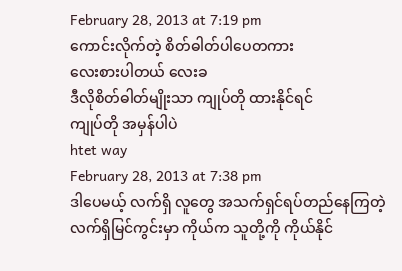February 28, 2013 at 7:19 pm
ကောင်းလိုက်တဲ့ စိတ်ဓါတ်ပါပေတကား
လေးစားပါတယ် လေးခ
ဒီလိုစိတ်ဓါတ်မျိုးသာ ကျုပ်တို ထားနိုင်ရင်
ကျုပ်တို အမှန်ပါပဲ
htet way
February 28, 2013 at 7:38 pm
ဒါပေမယ့် လက်ရှိ လူတွေ အသက်ရှင်ရပ်တည်နေကြတဲ့ လက်ရှိမြင်ကွင်းမှာ ကိုယ်က သူတို့ကို ကိုယ်နိုင်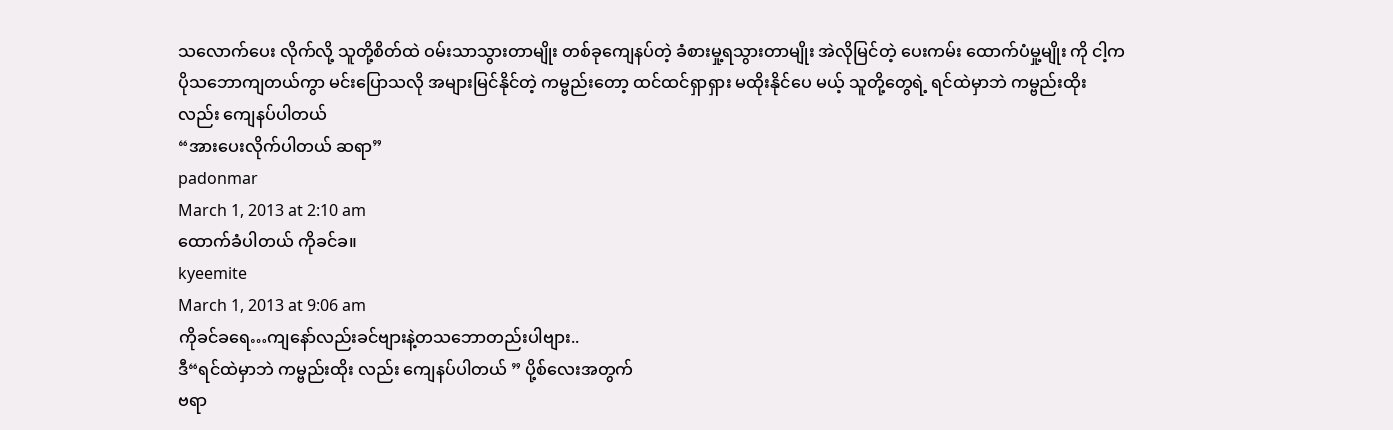သလောက်ပေး လိုက်လို့ သူတို့စိတ်ထဲ ဝမ်းသာသွားတာမျိုး တစ်ခုကျေနပ်တဲ့ ခံစားမှု့ရသွားတာမျိုး အဲလိုမြင်တဲ့ ပေးကမ်း ထောက်ပံမှု့မျိုး ကို ငါ့က ပိုသဘောကျတယ်ကွာ မင်းပြောသလို အများမြင်နိုင်တဲ့ ကမ္ဗည်းတော့ ထင်ထင်ရှာရှား မထိုးနိုင်ပေ မယ့် သူတို့တွေရဲ့ ရင်ထဲမှာဘဲ ကမ္ဗည်းထိုး လည်း ကျေနပ်ပါတယ်
“အားပေးလိုက်ပါတယ် ဆရာ”
padonmar
March 1, 2013 at 2:10 am
ထောက်ခံပါတယ် ကိုခင်ခ။
kyeemite
March 1, 2013 at 9:06 am
ကိုခင်ခရေ…ကျနော်လည်းခင်ဗျားနဲ့တသဘောတည်းပါဗျား..
ဒီ“ရင်ထဲမှာဘဲ ကမ္ဗည်းထိုး လည်း ကျေနပ်ပါတယ် ” ပို့စ်လေးအတွက်
ဗရာ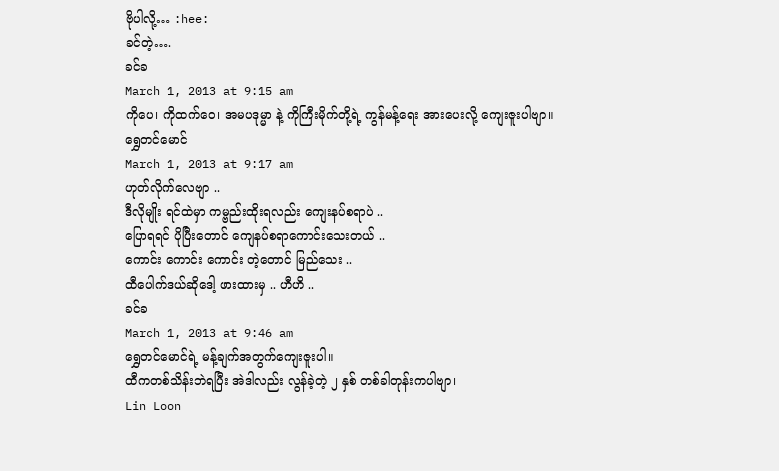ဗိုပါလို့… :hee:
ခင်တဲ့….
ခင်ခ
March 1, 2013 at 9:15 am
ကိုပေ၊ ကိုထက်ဝေ၊ အမပဒုမ္မာ နဲ့ ကိုကြီးမိုက်တို့ရဲ့ ကွန်မန့်ရေး အားပေးလို့ ကျေးဇူးပါဗျာ။
ရွှေတင်မောင်
March 1, 2013 at 9:17 am
ဟုတ်လိုက်လေဗျာ ..
ဒီလိုမျိုး ရင်ထဲမှာ ကမ္ဗည်းထိုးရလည်း ကျေးနပ်စရာပဲ ..
ပြောရရင် ပိုပြီးတောင် ကျေနပ်စရာကောင်းသေးတယ် ..
ကောင်း ကောင်း ကောင်း တဲ့တောင် မြည်သေး ..
ထီပေါက်ဒယ်ဆိုဒေါ့ ဖားထားမှ .. ဟီဟိ ..
ခင်ခ
March 1, 2013 at 9:46 am
ရွှေတင်မောင်ရဲ့ မန့်ချက်အတွက်ကျေးဇူးပါ။
ထီကတစ်သိန်းဘဲရပြီး အဲဒါလည်း လွန်ခဲ့တဲ့ ၂ နှစ် တစ်ခါတုန်းကပါဗျာ၊
Lin Loon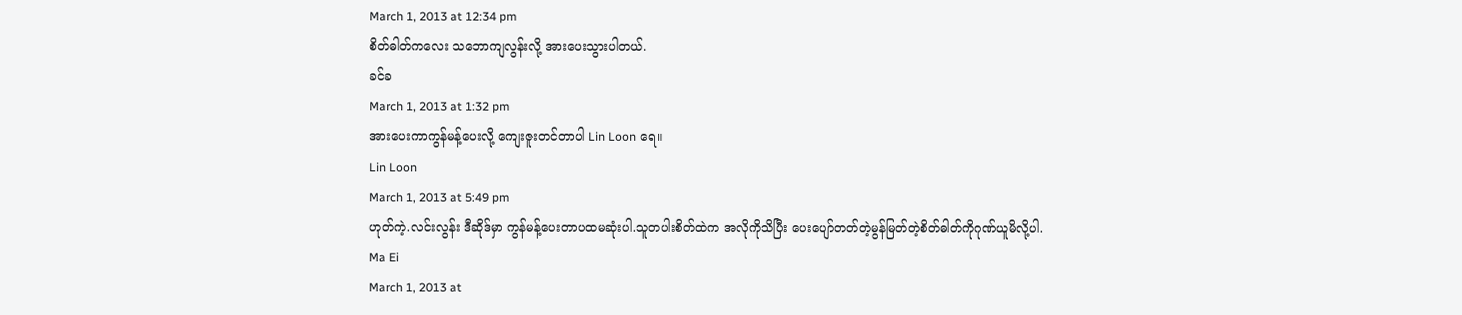March 1, 2013 at 12:34 pm
စိတ်ဓါတ်ကလေး သဘောကျလွန်းလို့ အားပေးသွားပါတယ်.
ခင်ခ
March 1, 2013 at 1:32 pm
အားပေးကာကွန်မန့်ပေးလို့ ကျေးဇူးတင်တာပါ Lin Loon ရေ။
Lin Loon
March 1, 2013 at 5:49 pm
ဟုတ်ကဲ့.လင်းလွန်း ဒီဆိုဒ်မှာ ကွန်မန့်ပေးတာပထမဆုံးပါ.သူတပါးစိတ်ထဲက အလိုကိုသိပြီး ပေးပျော်တတ်တဲ့မွန်မြတ်တဲ့စိတ်ဓါတ်ကိုဂုဏ်ယူမိလို့ပါ.
Ma Ei
March 1, 2013 at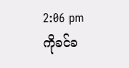2:06 pm
ကိုခင်ခ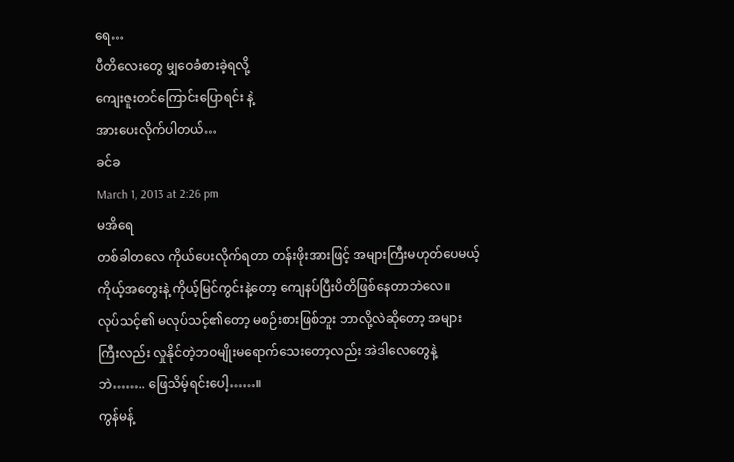ရေ…
ပီတိလေးတွေ မျှဝေခံစားခဲ့ရလို့
ကျေးဇူးတင်ကြောင်းပြောရင်း နဲ့
အားပေးလိုက်ပါတယ်…
ခင်ခ
March 1, 2013 at 2:26 pm
မအိရေ
တစ်ခါတလေ ကိုယ်ပေးလိုက်ရတာ တန်းဖိုးအားဖြင့် အများကြီးမဟုတ်ပေမယ့်
ကိုယ့်အတွေးနဲ့ ကိုယ့်မြင်ကွင်းနဲ့တော့ ကျေနပ်ပြီးပိတိဖြစ်နေတာဘဲလေ။
လုပ်သင့်၏ မလုပ်သင့်၏တော့ မစဉ်းစားဖြစ်ဘူး ဘာလို့လဲဆိုတော့ အများကြီးလည်း လှုနိုင်တဲ့ဘဝမျိုးမရောက်သေးတော့လည်း အဲဒါလေတွေနဲ့ဘဲ…….. ဖြေသိမ့်ရင်းပေါ့……။
ကွန်မန့်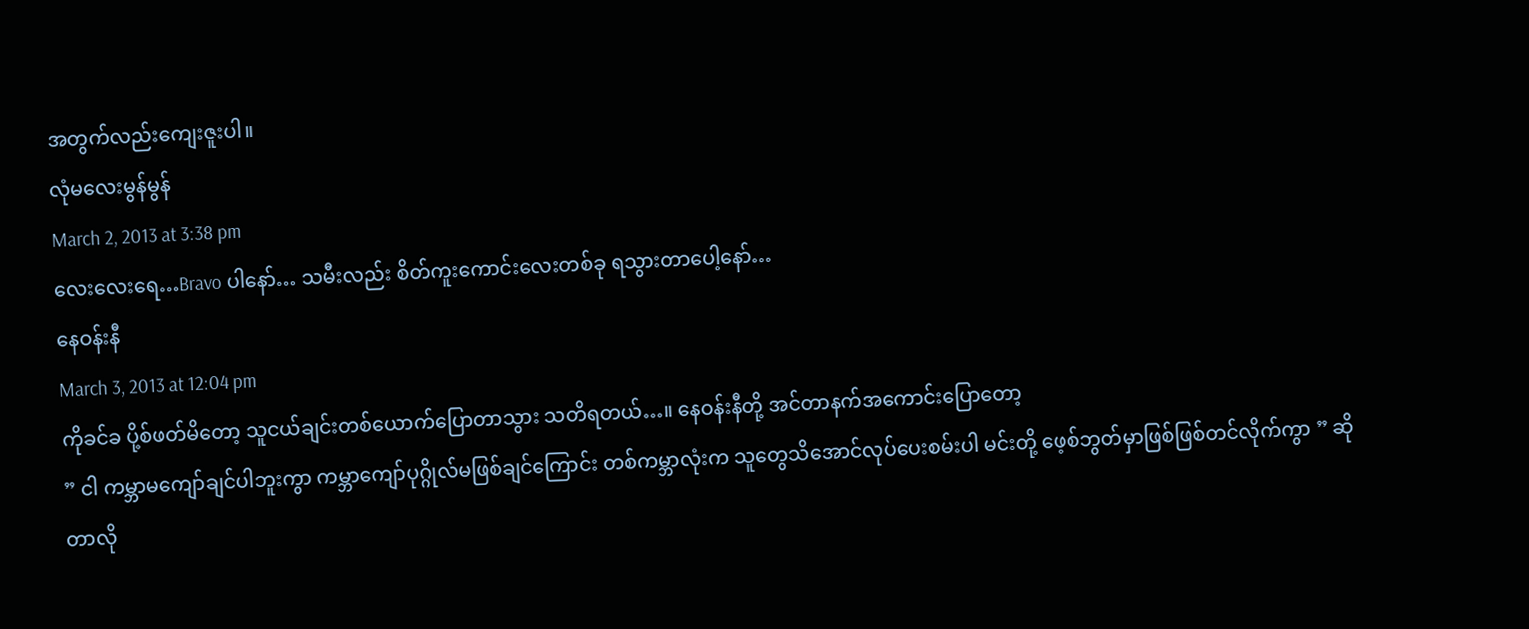အတွက်လည်းကျေးဇူးပါ။
လုံမလေးမွန်မွန်
March 2, 2013 at 3:38 pm
လေးလေးရေ…Bravo ပါနော်… သမီးလည်း စိတ်ကူးကောင်းလေးတစ်ခု ရသွားတာပေါ့နော်…
နေဝန်းနီ
March 3, 2013 at 12:04 pm
ကိုခင်ခ ပို့စ်ဖတ်မိတော့ သူငယ်ချင်းတစ်ယောက်ပြောတာသွား သတိရတယ်…။ နေဝန်းနီတို့ အင်တာနက်အကောင်းပြောတော့
” ငါ ကမ္ဘာမကျော်ချင်ပါဘူးကွာ ကမ္ဘာကျော်ပုဂ္ဂိုလ်မဖြစ်ချင်ကြောင်း တစ်ကမ္ဘာလုံးက သူတွေသိအောင်လုပ်ပေးစမ်းပါ မင်းတို့ ဖေ့စ်ဘွတ်မှာဖြစ်ဖြစ်တင်လိုက်ကွာ ” ဆိုတာလို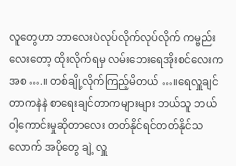လူတွေဟာ ဘာလေးပဲလုပ်လိုက်လုပ်လိုက် ကမ္ဗည်းလေးတော့ ထိုးလိုက်ရမှ လမ်းဘေးရေအိုးစင်လေးကအစ ….။ တစ်ချို့လိုက်ကြည့်မိတယ် …။ရေလှူချင်တာကနဲနဲ စာရေးချင်တာကများများ ဘယ်သူ ဘယ်ဝါ့ကောင်းမှုဆိုတာလေး တတ်နိုင်ရင်တတ်နိုင်သလောက် အပိုတွေ ချဲ့ လှူ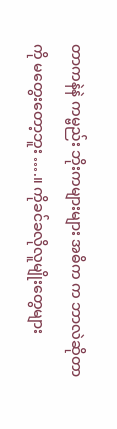တာကနဲနဲ ကမ္ဗည်း ဘိုးကများများ အဓိက က ဘာလဲဆိုတာကို မတွေးတော့ဘူး ….။ ကိုခင်ခလိုလူမျိုးတွေများ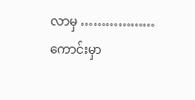လာမှ ……………… ကောင်းမှာ